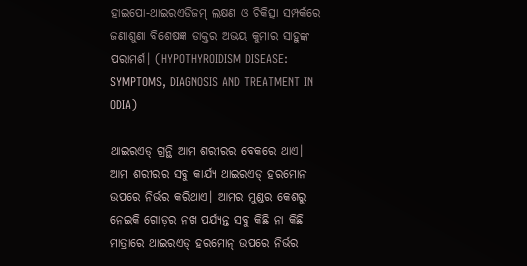ହାଇପୋ-ଥାଇରଏଡିଜମ୍‌ ଲକ୍ଷଣ ଓ ଚିକିତ୍ସା ସମ୍ପର୍କରେ ଜଣାଶୁଣା ବିଶେଷଜ୍ଞ ଡାକ୍ତର ଅଭୟ କୁମାର ସାହୁଙ୍କ ପରାମର୍ଶ। (HYPOTHYROIDISM DISEASE: SYMPTOMS, DIAGNOSIS AND TREATMENT IN ODIA)

ଥାଇରଏଡ୍‌ ଗ୍ରନ୍ଥି ଆମ ଶରୀରର ବେକରେ ଥାଏ। ଆମ ଶରୀରର ସବୁ କାର୍ଯ୍ୟ ଥାଇରଏଡ୍‌ ହରମୋନ ଉପରେ ନିର୍ଭର କରିଥାଏ। ଆମର ମୁଣ୍ଡର କେଶରୁ ନେଇକି ଗୋଡ଼ର ନଖ ପର୍ଯ୍ୟନ୍ତ ସବୁ କିଛି ନା କିଛି ମାତ୍ରାରେ ଥାଇରଏଡ୍‌ ହରମୋନ୍‌ ଉପରେ ନିର୍ଭର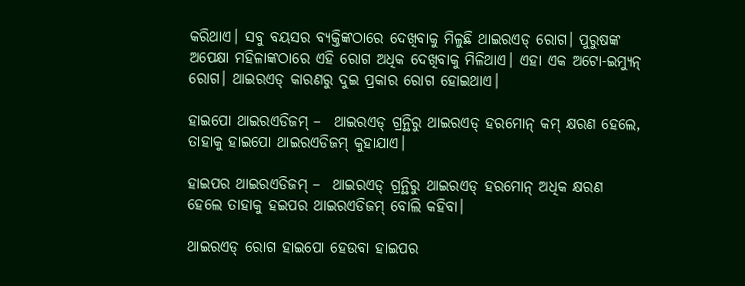କରିଥାଏ। ସବୁ ବୟସର ବ୍ୟକ୍ତିଙ୍କଠାରେ ଦେଖିବାକୁ ମିଳୁଛି ଥାଇରଏଡ୍ ରୋଗ। ପୁରୁଷଙ୍କ ଅପେକ୍ଷା ମହିଳାଙ୍କଠାରେ ଏହି ରୋଗ ଅଧିକ ଦେଖିବାକୁ ମିଳିଥାଏ। ଏହା ଏକ ଅଟୋ-ଇମ୍ୟୁନ୍‌ ରୋଗ। ଥାଇରଏଡ୍‌ କାରଣରୁ ଦୁଇ ପ୍ରକାର ରୋଗ ହୋଇଥାଏ।

ହାଇପୋ ଥାଇରଏଡିଜମ୍ –  ଥାଇରଏଡ୍‌ ଗ୍ରନ୍ଥିରୁ ଥାଇରଏଡ୍‌ ହରମୋନ୍‌ କମ୍‌ କ୍ଷରଣ ହେଲେ, ତାହାକୁ ହାଇପୋ ଥାଇରଏଡିଜମ୍ କୁହାଯାଏ।

ହାଇପର ଥାଇରଏଡିଜମ୍ –  ଥାଇରଏଡ୍‌ ଗ୍ରନ୍ଥିରୁ ଥାଇରଏଡ୍‌ ହରମୋନ୍‌ ଅଧିକ କ୍ଷରଣ ହେଲେ ତାହାକୁ ହଇପର ଥାଇରଏଡିଜମ୍ ବୋଲି କହିବା।

ଥାଇରଏଡ୍‌ ରୋଗ ହାଇପୋ ହେଉବା ହାଇପର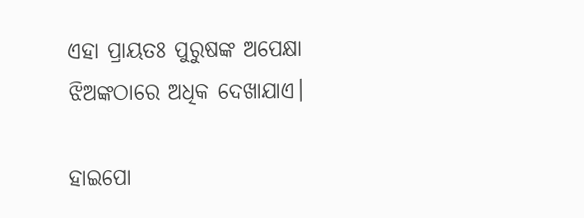ଏହା ପ୍ରାୟତଃ ପୁରୁଷଙ୍କ ଅପେକ୍ଷା ଝିଅଙ୍କଠାରେ ଅଧିକ ଦେଖାଯାଏ।

ହାଇପୋ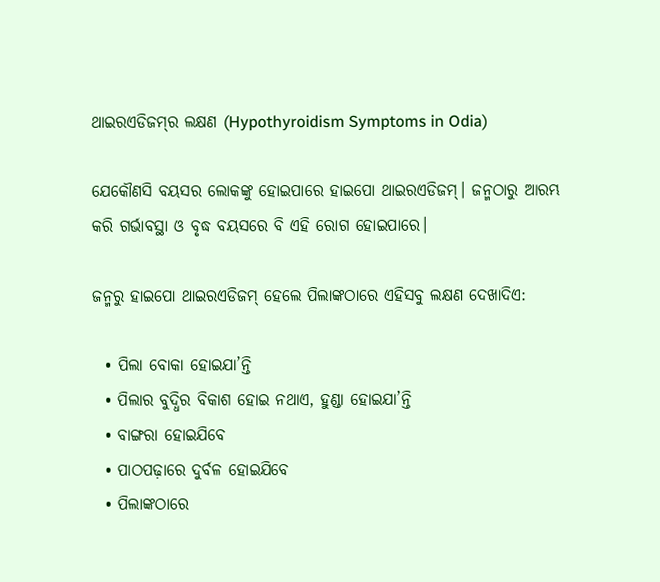ଥାଇରଏଡିଜମ୍‌ର ଲକ୍ଷଣ (Hypothyroidism Symptoms in Odia)

ଯେକୌଣସି ବୟସର ଲୋକଙ୍କୁ ହୋଇପାରେ ହାଇପୋ ଥାଇରଏଡିଜମ୍। ଜନ୍ମଠାରୁ ଆରମ୍ଭ କରି ଗର୍ଭାବସ୍ଥା ଓ ବୃଦ୍ଧ ବୟସରେ ବି ଏହି ରୋଗ ହୋଇପାରେ।

ଜନ୍ମରୁ ହାଇପୋ ଥାଇରଏଡିଜମ୍ ହେଲେ ପିଲାଙ୍କଠାରେ ଏହିସବୁ ଲକ୍ଷଣ ଦେଖାଦିଏ:

  • ପିଲା ବୋକା ହୋଇଯା’ନ୍ତି
  • ପିଲାର ବୁଦ୍ଧିର ବିକାଶ ହୋଇ ନଥାଏ, ହୁଣ୍ଡା ହୋଇଯା’ନ୍ତି
  • ବାଙ୍ଗରା ହୋଇଯିବେ
  • ପାଠପଢ଼ାରେ ଦୁର୍ବଳ ହୋଇଯିବେ
  • ପିଲାଙ୍କଠାରେ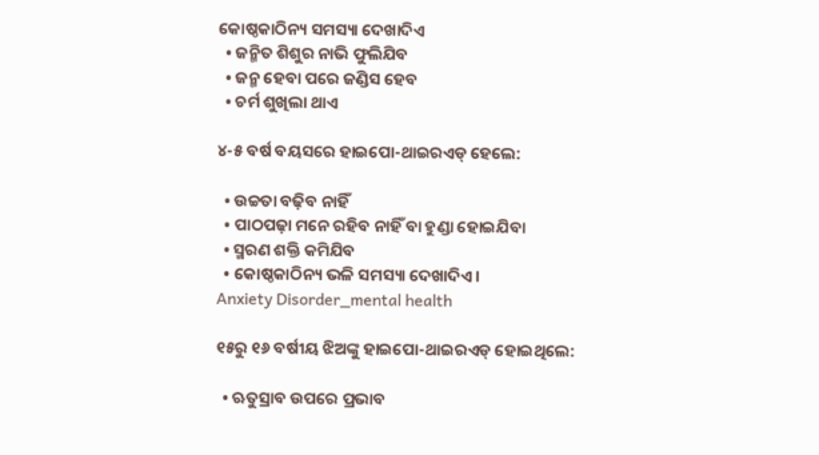କୋଷ୍ଠକାଠିନ୍ୟ ସମସ୍ୟା ଦେଖାଦିଏ
  • ଜନ୍ମିତ ଶିଶୁର ନାଭି ଫୁଲିଯିବ
  • ଜନ୍ମ ହେବା ପରେ ଜଣ୍ଡିସ ହେବ
  • ଚର୍ମ ଶୁଖିଲା ଥାଏ

୪-୫ ବର୍ଷ ବୟସରେ ହାଇପୋ-ଥାଇରଏଡ୍‌ ହେଲେ:

  • ଉଚ୍ଚତା ବଢ଼ିବ ନାହିଁ
  • ପାଠପଢ଼ା ମନେ ରହିବ ନାହିଁ ବା ହୁଣ୍ଡା ହୋଇଯିବା
  • ସ୍ମରଣ ଶକ୍ତି କମିଯିବ
  • କୋଷ୍ଠକାଠିନ୍ୟ ଭଳି ସମସ୍ୟା ଦେଖାଦିଏ।
Anxiety Disorder_mental health

୧୫ରୁ ୧୬ ବର୍ଷୀୟ ଝିଅଙ୍କୁ ହାଇପୋ-ଥାଇରଏଡ୍‌ ହୋଇଥିଲେ:

  • ଋତୁସ୍ରାବ ଉପରେ ପ୍ରଭାବ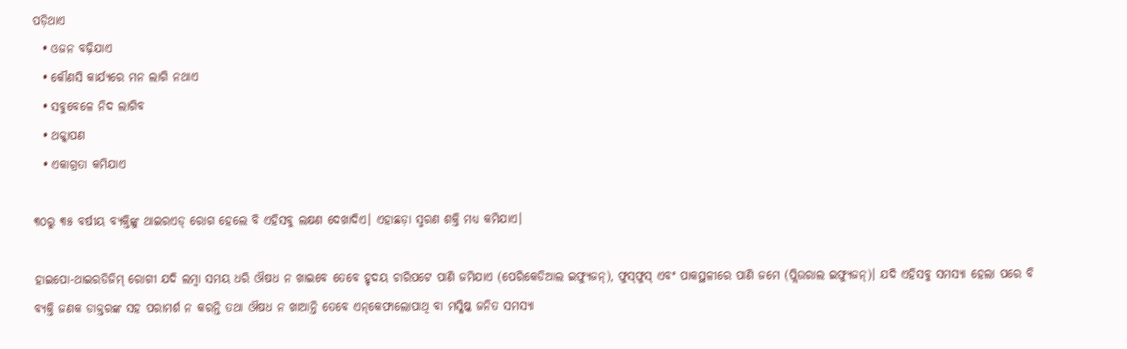ପଡ଼ିଥାଏ
  • ଓଜନ ବଢ଼ିଯାଏ
  • କୌଣସି କାର୍ଯ୍ୟରେ ମନ ଲାଗି ନଥାଏ
  • ସବୁବେଳେ ନିଦ ଲାଗିବ
  • ଥକ୍କାପଣ
  • ଏକାଗ୍ରତା କମିଯାଏ

୩୦ରୁ ୩୫ ବର୍ଷୀୟ ବ୍ୟକ୍ତିଙ୍କୁ ଥାଇରଏଡ୍‌ ରୋଗ ହେଲେ ବି ଏହିସବୁ ଲକ୍ଷଣ ଦେଖାଦିଏ। ଏହାଛଡ଼ା ସ୍ମରଣ ଶକ୍ତି ମଧ୍ୟ କମିଯାଏ।

ହାଇପୋ-ଥାଇରଡିଜିମ୍‌ ରୋଗୀ ଯଦି ଲମ୍ବା ସମୟ ଧରି ଔଷଧ ନ ଖାଇବେ ତେବେ ହୃଦୟ ଚାରିପଟେ ପାଣି ଜମିଯାଏ (ପେରିକେଡିଆଲ ଇଫ୍ୟୁଜନ୍‌), ଫୁସ୍‌ଫୁସ୍‌ ଏବଂ ପାକସ୍ଥଳୀରେ ପାଣି ଜମେ (ପ୍ଲିଉରାଲ ଇଫ୍ୟୁଜନ୍‌)। ଯଦି ଏହିସବୁ ସମସ୍ୟା ହେଲା ପରେ ବି ବ୍ୟକ୍ତି ଜଣକ ଡାକ୍ତରଙ୍କ ସହ ପରାମର୍ଶ ନ କରନ୍ତି ତଥା ଔଷଧ ନ ଖାଆନ୍ତି ତେବେ ଏନ୍‌କେଫାଲୋପାଥି ବା ମସ୍କିଷ୍କ ଜନିତ ସମସ୍ୟା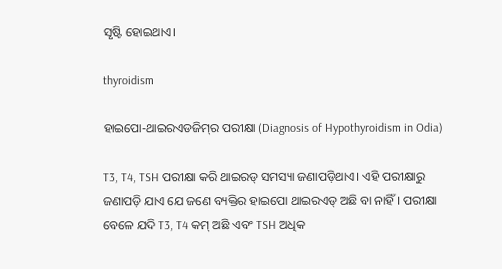ସୃଷ୍ଟି ହୋଇଥାଏ।

thyroidism

ହାଇପୋ-ଥାଇରଏଡଜିମ୍‌ର ପରୀକ୍ଷା (Diagnosis of Hypothyroidism in Odia)

T3, T4, TSH ପରୀକ୍ଷା କରି ଥାଇରଡ୍‌ ସମସ୍ୟା ଜଣାପଡ଼ିଥାଏ। ଏହି ପରୀକ୍ଷାରୁ ଜଣାପଡ଼ି ଯାଏ ଯେ ଜଣେ ବ୍ୟକ୍ତିର ହାଇପୋ ଥାଇରଏଡ୍‌ ଅଛି ବା ନାହିଁ। ପରୀକ୍ଷା ବେଳେ ଯଦି T3, T4 କମ୍ ଅଛି ଏବଂ TSH ଅଧିକ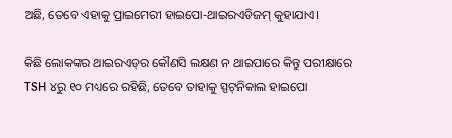ଅଛି, ତେବେ ଏହାକୁ ପ୍ରାଇମେରୀ ହାଇପୋ-ଥାଇରଏଡିଜମ୍ କୁହାଯାଏ।

କିଛି ଲୋକଙ୍କର ଥାଇରଏଡ୍‌ର କୌଣସି ଲକ୍ଷଣ ନ ଥାଇପାରେ କିନ୍ତୁ ପରୀକ୍ଷାରେ TSH ୪ରୁ ୧୦ ମଧ୍ୟରେ ରହିଛି, ତେବେ ତାହାକୁ ସ୍ପଟ୍‌ନିକାଲ ହାଇପୋ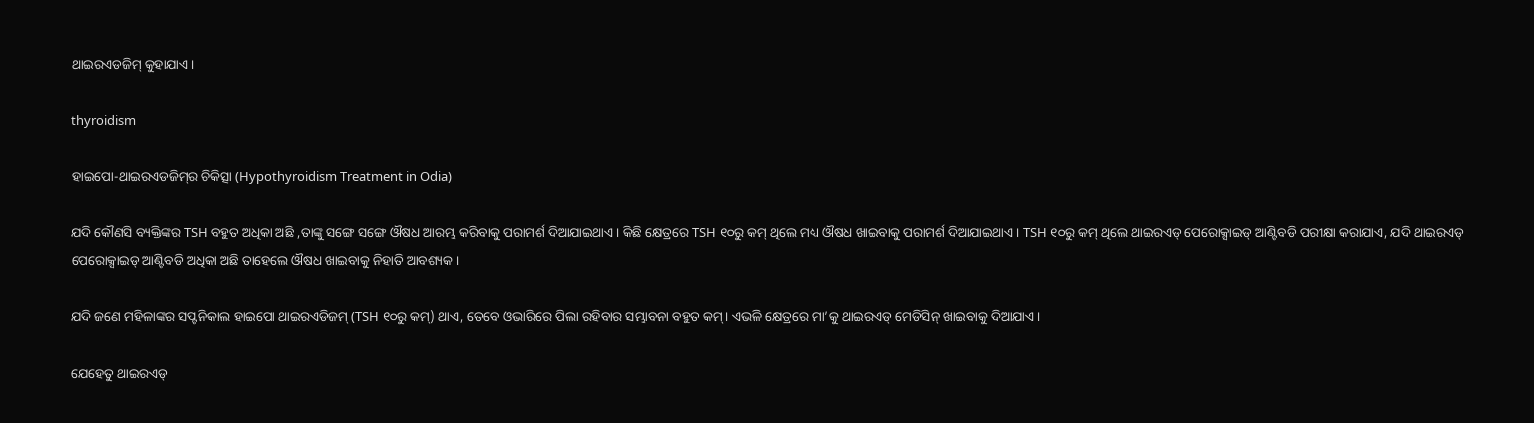ଥାଇରଏଡଜିମ୍‌ କୁହାଯାଏ।

thyroidism

ହାଇପୋ-ଥାଇରଏଡଜିମ୍‌ର ଚିକିତ୍ସା (Hypothyroidism Treatment in Odia)

ଯଦି କୌଣସି ବ୍ୟକ୍ତିଙ୍କର TSH ବହୁତ ଅଧିକା ଅଛି ,ତାଙ୍କୁ ସଙ୍ଗେ ସଙ୍ଗେ ଔଷଧ ଆରମ୍ଭ କରିବାକୁ ପରାମର୍ଶ ଦିଆଯାଇଥାଏ। କିଛି କ୍ଷେତ୍ରରେ TSH ୧୦ରୁ କମ୍‌ ଥିଲେ ମଧ୍ୟ ଔଷଧ ଖାଇବାକୁ ପରାମର୍ଶ ଦିଆଯାଇଥାଏ। TSH ୧୦ରୁ କମ୍‌ ଥିଲେ ଥାଇରଏଡ୍‌ ପେରୋକ୍ସାଇଡ୍‌ ଆଣ୍ଟିବଡି ପରୀକ୍ଷା କରାଯାଏ, ଯଦି ଥାଇରଏଡ୍‌ ପେରୋକ୍ସାଇଡ୍‌ ଆଣ୍ଟିବଡି ଅଧିକା ଅଛି ତାହେଲେ ଔଷଧ ଖାଇବାକୁ ନିହାତି ଆବଶ୍ୟକ।

ଯଦି ଜଣେ ମହିଳାଙ୍କର ସପ୍ଟନିକାଲ ହାଇପୋ ଥାଇରଏଡିଜମ୍ (TSH ୧୦ରୁ କମ୍) ଥାଏ, ତେବେ ଓଭାରିରେ ପିଲା ରହିବାର ସମ୍ଭାବନା ବହୁତ କମ୍‌। ଏଭଳି କ୍ଷେତ୍ରରେ ମା’କୁ ଥାଇରଏଡ୍‌ ମେଡିସିନ୍‌ ଖାଇବାକୁ ଦିଆଯାଏ।

ଯେହେତୁ ଥାଇରଏଡ୍‌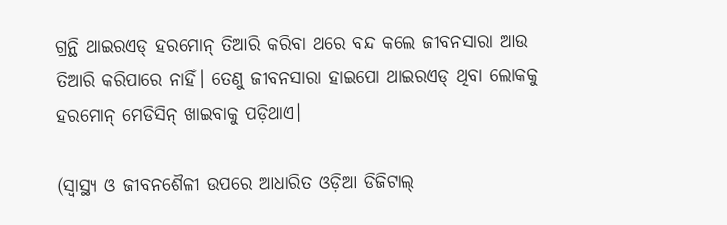ଗ୍ରନ୍ଥି ଥାଇରଏଡ୍‌ ହରମୋନ୍‌ ତିଆରି କରିବା ଥରେ ବନ୍ଦ କଲେ ଜୀବନସାରା ଆଉ ତିଆରି କରିପାରେ ନାହିଁ। ତେଣୁ ଜୀବନସାରା ହାଇପୋ ଥାଇରଏଡ୍‌ ଥିବା ଲୋକକୁ ହରମୋନ୍‌ ମେଡିସିନ୍‌ ଖାଇବାକୁ ପଡ଼ିଥାଏ।

(ସ୍ୱାସ୍ଥ୍ୟ ଓ ଜୀବନଶୈଳୀ ଉପରେ ଆଧାରିତ ଓଡ଼ିଆ ଡିଜିଟାଲ୍‌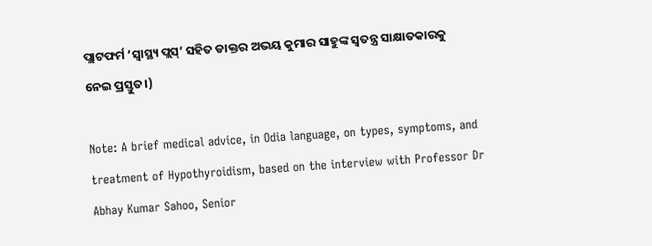ପ୍ଲାଟଫର୍ମ ‘ସ୍ୱାସ୍ଥ୍ୟ ପ୍ଲସ୍’ ସହିତ ଡାକ୍ତର ଅଭୟ କୁମାର ସାହୁଙ୍କ ସ୍ୱତନ୍ତ୍ର ସାକ୍ଷାତକାରକୁ ନେଇ ପ୍ରସ୍ତୁତ।)

Note: A brief medical advice, in Odia language, on types, symptoms, and treatment of Hypothyroidism, based on the interview with Professor Dr Abhay Kumar Sahoo, Senior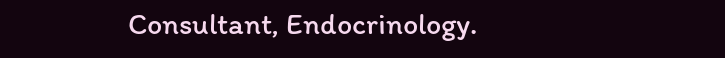Consultant, Endocrinology.